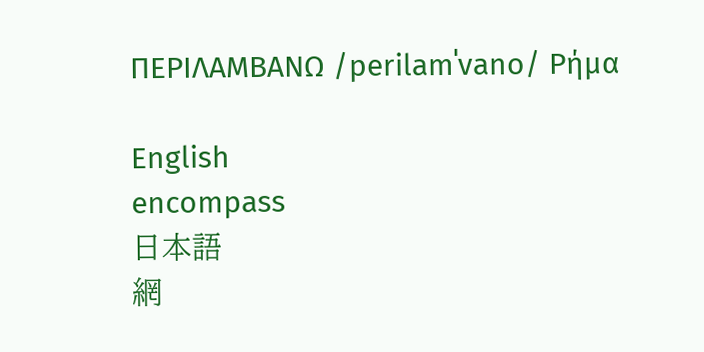ΠΕΡΙΛΑΜΒΑΝΩ /perilamˈvano/ Ρήμα

English
encompass
日本語
網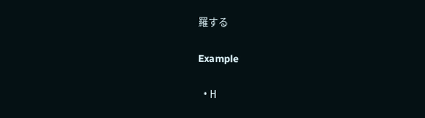羅する

Example

  • Η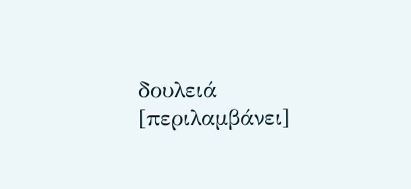δουλειά [περιλαμβάνει]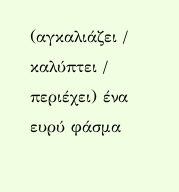(αγκαλιάζει / καλύπτει / περιέχει) ένα ευρύ φάσμα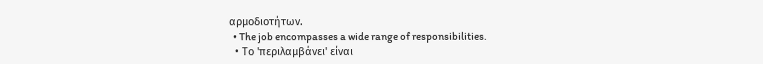αρμοδιοτήτων.
  • The job encompasses a wide range of responsibilities.
  • Το 'περιλαμβάνει' είναι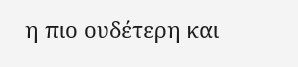η πιο ουδέτερη και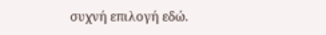συχνή επιλογή εδώ.